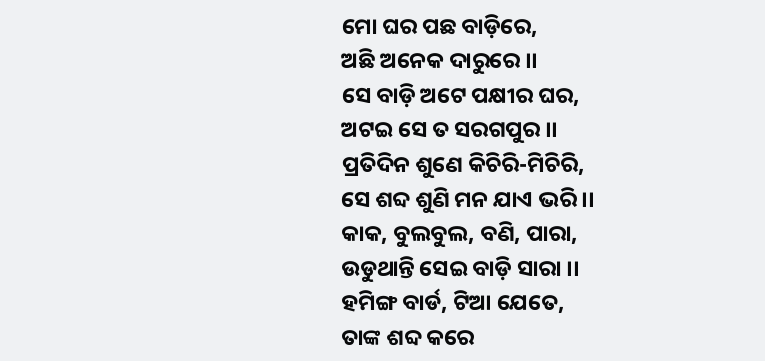ମୋ ଘର ପଛ ବାଡ଼ିରେ,
ଅଛି ଅନେକ ଦାରୁରେ ।।
ସେ ବାଡ଼ି ଅଟେ ପକ୍ଷୀର ଘର,
ଅଟଇ ସେ ତ ସରଗପୁର ।।
ପ୍ରତିଦିନ ଶୁଣେ କିଚିରି-ମିଚିରି,
ସେ ଶବ୍ଦ ଶୁଣି ମନ ଯାଏ ଭରି ।।
କାକ, ବୁଲବୁଲ, ବଣି, ପାରା,
ଉଡୁଥାନ୍ତି ସେଇ ବାଡ଼ି ସାରା ।।
ହମିଙ୍ଗ ବାର୍ଡ, ଟିଆ ଯେତେ,
ତାଙ୍କ ଶବ୍ଦ କରେ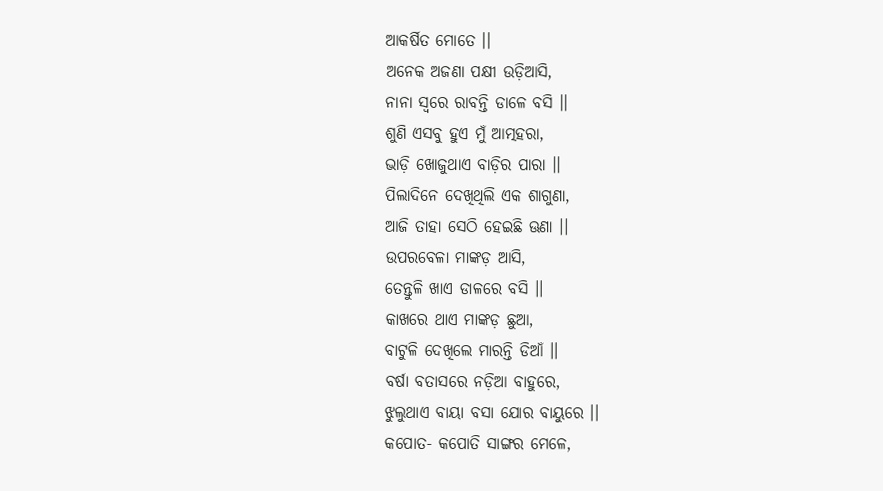ଆକର୍ଷିତ ମୋତେ ।।
ଅନେକ ଅଜଣା ପକ୍ଷୀ ଉଡ଼ିଆସି,
ନାନା ସ୍ୱରେ ରାବନ୍ତି ଡାଳେ ବସି ।।
ଶୁଣି ଏସବୁ ହୁଏ ମୁଁ ଆତ୍ମହରା,
ଭାଡ଼ି ଖୋଜୁଥାଏ ବାଡ଼ିର ପାରା ।।
ପିଲାଦିନେ ଦେଖିଥିଲି ଏକ ଶାଗୁଣା,
ଆଜି ତାହା ସେଠି ହେଇଛି ଊଣା ।।
ଉପରବେଳା ମାଙ୍କଡ଼ ଆସି,
ତେନ୍ତୁଳି ଖାଏ ଡାଳରେ ବସି ।।
କାଖରେ ଥାଏ ମାଙ୍କଡ଼ ଛୁଆ,
ବାଟୁଳି ଦେଖିଲେ ମାରନ୍ତି ଡିଆଁ ।।
ବର୍ଷା ବତାସରେ ନଡ଼ିଆ ବାହୁରେ,
ଝୁଲୁଥାଏ ବାୟା ବସା ଯୋର ବାୟୁରେ ।।
କପୋତ- କପୋତି ସାଙ୍ଗର ମେଳେ,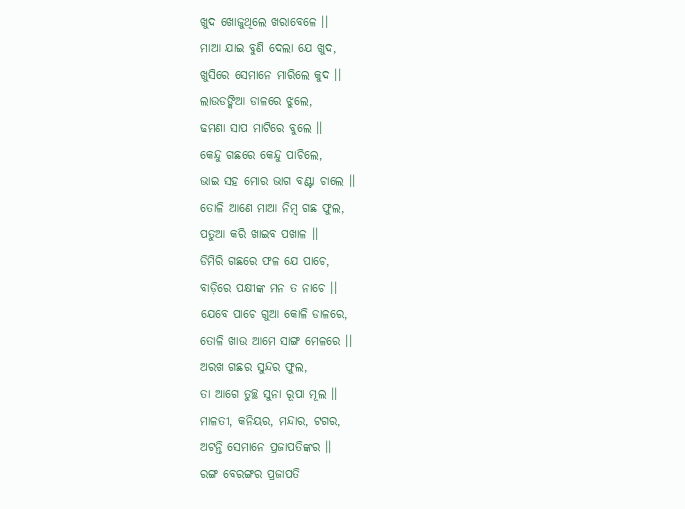ଖୁଦ ଖୋଜୁଥିଲେ ଖରାବେଳେ ।।
ମାଆ ଯାଇ ବୁଣି ଦେଲା ଯେ ଖୁଦ,
ଖୁସିରେ ସେମାନେ ମାରିଲେ କୁଦ ।।
ଲାଉଡଙ୍କିଆ ଡାଳରେ ଝୁଲେ,
ଢମଣା ସାପ ମାଟିରେ ବୁଲେ ।।
କେନ୍ଦୁ ଗଛରେ କେନ୍ଦୁ ପାଚିଲେ,
ଭାଇ ସହ ମୋର ଭାଗ ବଣ୍ଟା ଚାଲେ ।।
ତୋଳି ଆଣେ ମାଆ ନିମ୍ବ ଗଛ ଫୁଲ,
ପତୁଆ କରି ଖାଇବ ପଖାଳ ।।
ଡିମିରି ଗଛରେ ଫଳ ଯେ ପାଚେ,
ବାଡ଼ିରେ ପକ୍ଷୀଙ୍କ ମନ ତ ନାଚେ ।।
ଯେବେ ପାଚେ ଗୁଆ କୋଳି ଡାଳରେ,
ତୋଳି ଖାଉ ଆମେ ସାଙ୍ଗ ମେଳରେ ।।
ଅରଖ ଗଛର ସୁନ୍ଦର ଫୁଲ,
ତା ଆଗେ ତୁଚ୍ଛ ସୁନା ରୂପା ମୂଲ ।।
ମାଳତୀ, କନିୟର, ମନ୍ଦାର, ଟଗର,
ଅଟନ୍ତି ସେମାନେ ପ୍ରଜାପତିଙ୍କର ।।
ରଙ୍ଗ ବେରଙ୍ଗର ପ୍ରଜାପତି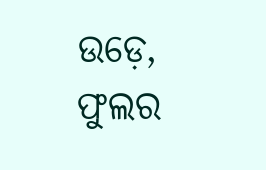ଉଡ଼େ,
ଫୁଲର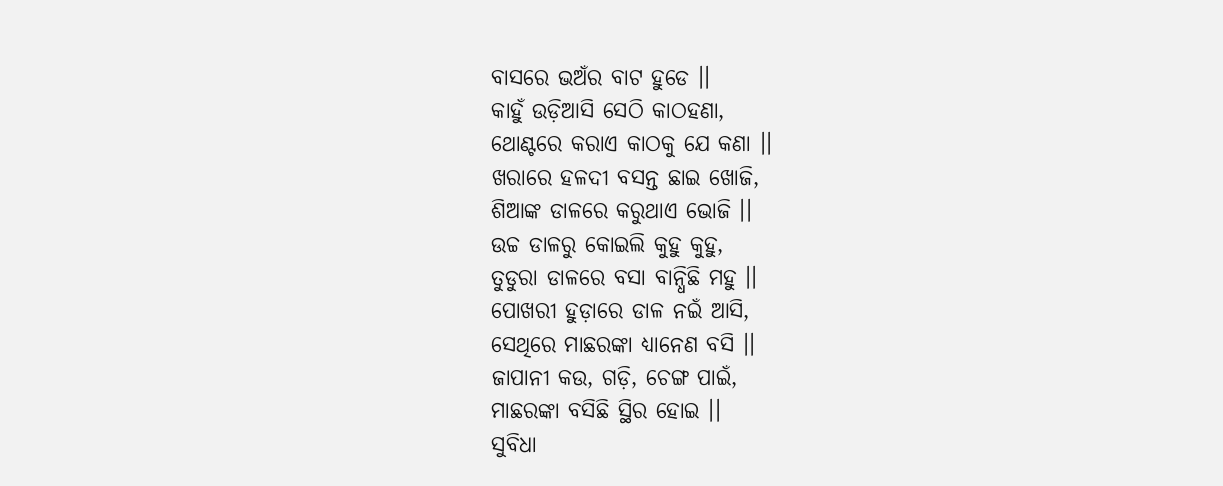ବାସରେ ଭଅଁର ବାଟ ହୁଡେ ।।
କାହୁଁ ଉଡ଼ିଆସି ସେଠି କାଠହଣା,
ଥୋଣ୍ଟରେ କରାଏ କାଠକୁ ଯେ କଣା ।।
ଖରାରେ ହଳଦୀ ବସନ୍ତ ଛାଇ ଖୋଜି,
ଶିଆଙ୍କ ଡାଳରେ କରୁଥାଏ ଭୋଜି ।।
ଉଚ୍ଚ ଡାଳରୁ କୋଇଲି କୁହୁ କୁହୁ,
ତୁଡୁରା ଡାଳରେ ବସା ବାନ୍ଧିଛି ମହୁ ।।
ପୋଖରୀ ହୁଡ଼ାରେ ଡାଳ ନଇଁ ଆସି,
ସେଥିରେ ମାଛରଙ୍କା ଧ୍ୟାନେଣ ବସି ।।
ଜାପାନୀ କଉ, ଗଡ଼ି, ଚେଙ୍ଗ ପାଇଁ,
ମାଛରଙ୍କା ବସିଛି ସ୍ଥିର ହୋଇ ।।
ସୁବିଧା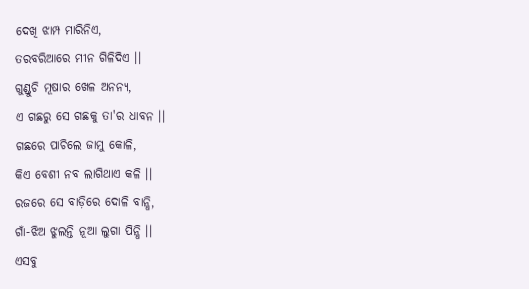ଦେଖି ଝାମ୍ପ ମାରିନିଏ,
ତରବରିଆରେ ମୀନ ଗିଳିଦିଏ ।।
ଗୁଣ୍ଡୁଚି ମୂଷାର ଖେଳ ଅନନ୍ୟ,
ଏ ଗଛରୁ ସେ ଗଛକୁ ତା'ର ଧାବନ ।।
ଗଛରେ ପାଚିଲେ ଜାମୁ କୋଳି,
କିଏ ବେଶୀ ନବ ଲାଗିଥାଏ କଳି ।।
ରଜରେ ସେ ବାଡ଼ିରେ ଦୋଳି ବାନ୍ଧି,
ଗାଁ-ଝିଅ ଝୁଲନ୍ତି ନୂଆ ଲୁଗା ପିନ୍ଧି ।।
ଏସବୁ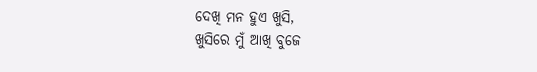ଦେଖି ମନ ହୁଏ ଖୁସି,
ଖୁସିରେ ମୁଁ ଆଖି ବୁଜେ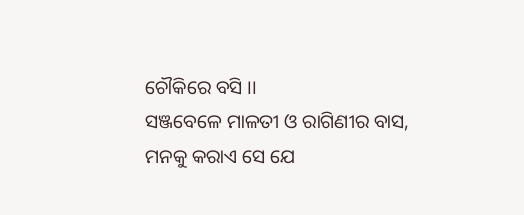ଚୌକିରେ ବସି ।।
ସଞ୍ଜବେଳେ ମାଳତୀ ଓ ରାଗିଣୀର ବାସ,
ମନକୁ କରାଏ ସେ ଯେ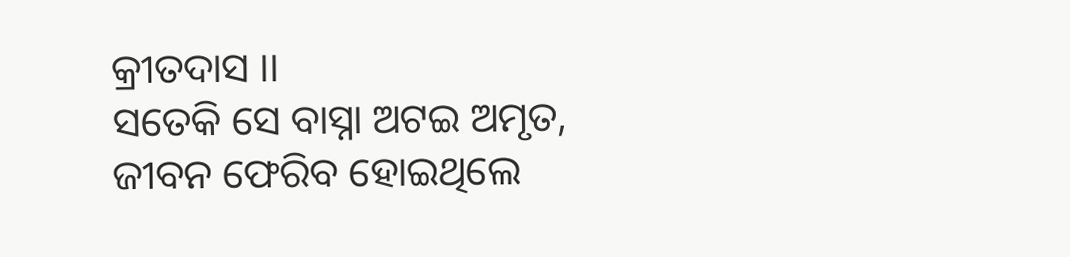କ୍ରୀତଦାସ ।।
ସତେକି ସେ ବାସ୍ନା ଅଟଇ ଅମୃତ,
ଜୀବନ ଫେରିବ ହୋଇଥିଲେ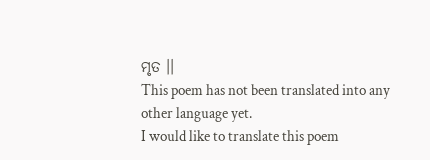ମୃତ ।।
This poem has not been translated into any other language yet.
I would like to translate this poem